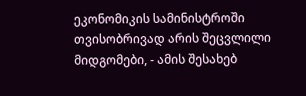ეკონომიკის სამინისტროში თვისობრივად არის შეცვლილი მიდგომები, - ამის შესახებ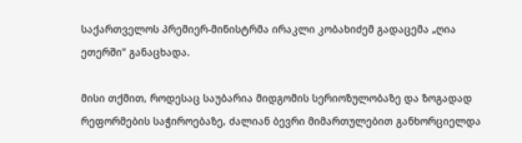საქართველოს პრემიერ-მინისტრმა ირაკლი კობახიძემ გადაცემა „ღია ეთერში“ განაცხადა.

მისი თქმით, როდესაც საუბარია მიდგომის სერიოზულობაზე და ზოგადად რეფორმების საჭიროებაზე, ძალიან ბევრი მიმართულებით განხორციელდა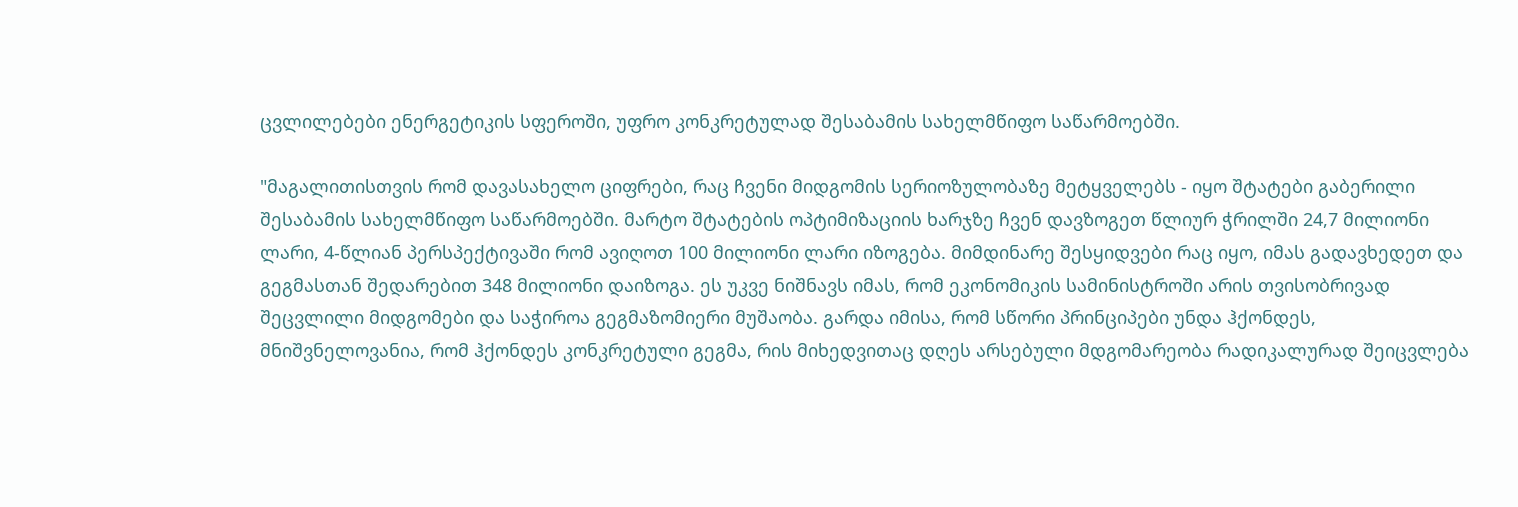ცვლილებები ენერგეტიკის სფეროში, უფრო კონკრეტულად შესაბამის სახელმწიფო საწარმოებში.

"მაგალითისთვის რომ დავასახელო ციფრები, რაც ჩვენი მიდგომის სერიოზულობაზე მეტყველებს - იყო შტატები გაბერილი შესაბამის სახელმწიფო საწარმოებში. მარტო შტატების ოპტიმიზაციის ხარჯზე ჩვენ დავზოგეთ წლიურ ჭრილში 24,7 მილიონი ლარი, 4-წლიან პერსპექტივაში რომ ავიღოთ 100 მილიონი ლარი იზოგება. მიმდინარე შესყიდვები რაც იყო, იმას გადავხედეთ და გეგმასთან შედარებით 348 მილიონი დაიზოგა. ეს უკვე ნიშნავს იმას, რომ ეკონომიკის სამინისტროში არის თვისობრივად შეცვლილი მიდგომები და საჭიროა გეგმაზომიერი მუშაობა. გარდა იმისა, რომ სწორი პრინციპები უნდა ჰქონდეს, მნიშვნელოვანია, რომ ჰქონდეს კონკრეტული გეგმა, რის მიხედვითაც დღეს არსებული მდგომარეობა რადიკალურად შეიცვლება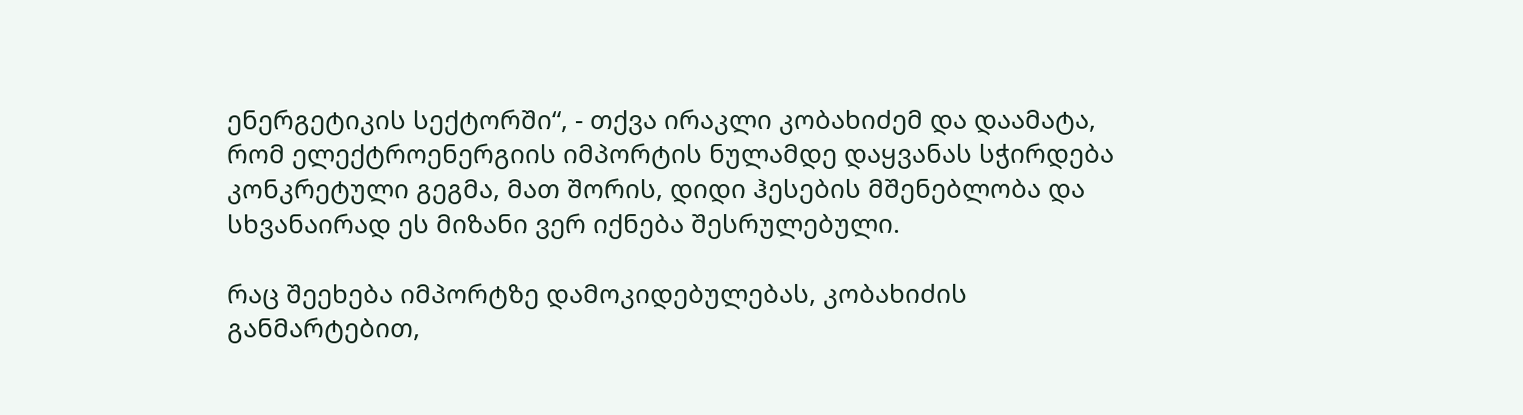ენერგეტიკის სექტორში“, - თქვა ირაკლი კობახიძემ და დაამატა, რომ ელექტროენერგიის იმპორტის ნულამდე დაყვანას სჭირდება კონკრეტული გეგმა, მათ შორის, დიდი ჰესების მშენებლობა და სხვანაირად ეს მიზანი ვერ იქნება შესრულებული.

რაც შეეხება იმპორტზე დამოკიდებულებას, კობახიძის განმარტებით,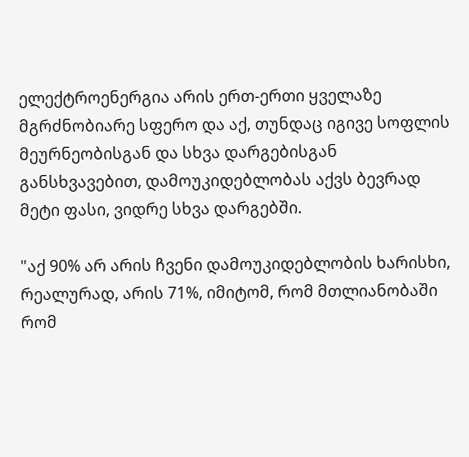ელექტროენერგია არის ერთ-ერთი ყველაზე მგრძნობიარე სფერო და აქ, თუნდაც იგივე სოფლის მეურნეობისგან და სხვა დარგებისგან განსხვავებით, დამოუკიდებლობას აქვს ბევრად მეტი ფასი, ვიდრე სხვა დარგებში.

"აქ 90% არ არის ჩვენი დამოუკიდებლობის ხარისხი, რეალურად, არის 71%, იმიტომ, რომ მთლიანობაში რომ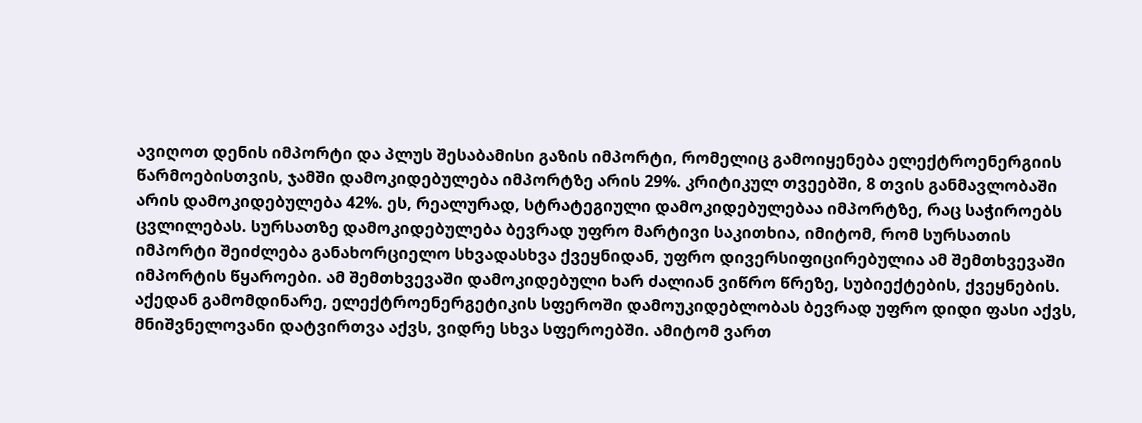ავიღოთ დენის იმპორტი და პლუს შესაბამისი გაზის იმპორტი, რომელიც გამოიყენება ელექტროენერგიის წარმოებისთვის, ჯამში დამოკიდებულება იმპორტზე არის 29%. კრიტიკულ თვეებში, 8 თვის განმავლობაში არის დამოკიდებულება 42%. ეს, რეალურად, სტრატეგიული დამოკიდებულებაა იმპორტზე, რაც საჭიროებს ცვლილებას. სურსათზე დამოკიდებულება ბევრად უფრო მარტივი საკითხია, იმიტომ, რომ სურსათის იმპორტი შეიძლება განახორციელო სხვადასხვა ქვეყნიდან, უფრო დივერსიფიცირებულია ამ შემთხვევაში იმპორტის წყაროები. ამ შემთხვევაში დამოკიდებული ხარ ძალიან ვიწრო წრეზე, სუბიექტების, ქვეყნების. აქედან გამომდინარე, ელექტროენერგეტიკის სფეროში დამოუკიდებლობას ბევრად უფრო დიდი ფასი აქვს, მნიშვნელოვანი დატვირთვა აქვს, ვიდრე სხვა სფეროებში. ამიტომ ვართ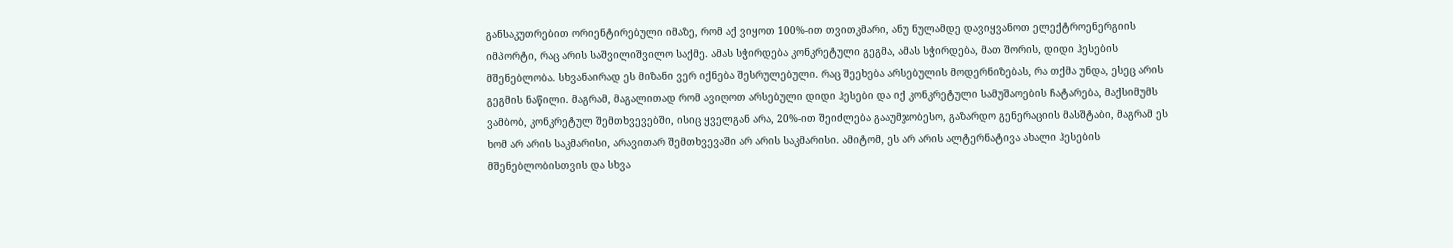განსაკუთრებით ორიენტირებული იმაზე, რომ აქ ვიყოთ 100%-ით თვითკმარი, ანუ ნულამდე დავიყვანოთ ელექტროენერგიის იმპორტი, რაც არის საშვილიშვილო საქმე. ამას სჭირდება კონკრეტული გეგმა, ამას სჭირდება, მათ შორის, დიდი ჰესების მშენებლობა. სხვანაირად ეს მიზანი ვერ იქნება შესრულებული. რაც შეეხება არსებულის მოდერნიზებას, რა თქმა უნდა, ესეც არის გეგმის ნაწილი. მაგრამ, მაგალითად რომ ავიღოთ არსებული დიდი ჰესები და იქ კონკრეტული სამუშაოების ჩატარება, მაქსიმუმს ვამბობ, კონკრეტულ შემთხვევებში, ისიც ყველგან არა, 20%-ით შეიძლება გააუმჯობესო, გაზარდო გენერაციის მასშტაბი, მაგრამ ეს ხომ არ არის საკმარისი, არავითარ შემთხვევაში არ არის საკმარისი. ამიტომ, ეს არ არის ალტერნატივა ახალი ჰესების მშენებლობისთვის და სხვა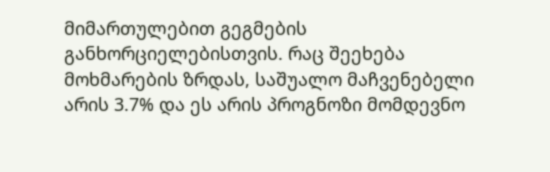მიმართულებით გეგმების განხორციელებისთვის. რაც შეეხება მოხმარების ზრდას, საშუალო მაჩვენებელი არის 3.7% და ეს არის პროგნოზი მომდევნო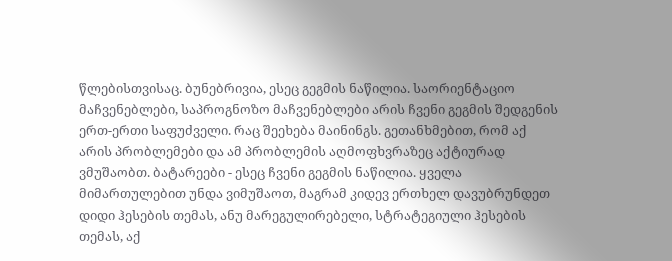წლებისთვისაც. ბუნებრივია, ესეც გეგმის ნაწილია. საორიენტაციო მაჩვენებლები, საპროგნოზო მაჩვენებლები არის ჩვენი გეგმის შედგენის ერთ-ერთი საფუძველი. რაც შეეხება მაინინგს. გეთანხმებით, რომ აქ არის პრობლემები და ამ პრობლემის აღმოფხვრაზეც აქტიურად ვმუშაობთ. ბატარეები - ესეც ჩვენი გეგმის ნაწილია. ყველა მიმართულებით უნდა ვიმუშაოთ, მაგრამ კიდევ ერთხელ დავუბრუნდეთ დიდი ჰესების თემას, ანუ მარეგულირებელი, სტრატეგიული ჰესების თემას, აქ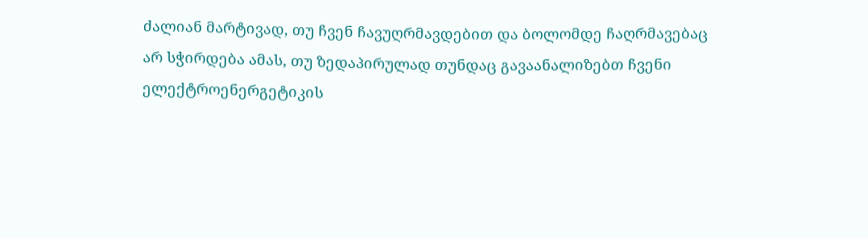ძალიან მარტივად, თუ ჩვენ ჩავუღრმავდებით და ბოლომდე ჩაღრმავებაც არ სჭირდება ამას, თუ ზედაპირულად თუნდაც გავაანალიზებთ ჩვენი ელექტროენერგეტიკის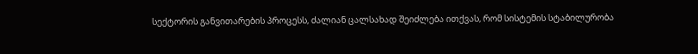სექტორის განვითარების პროცესს, ძალიან ცალსახად შეიძლება ითქვას, რომ სისტემის სტაბილურობა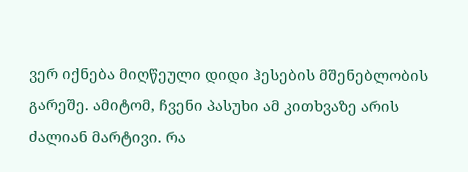ვერ იქნება მიღწეული დიდი ჰესების მშენებლობის გარეშე. ამიტომ, ჩვენი პასუხი ამ კითხვაზე არის ძალიან მარტივი. რა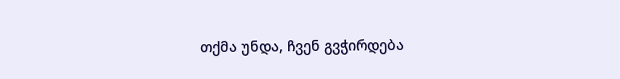თქმა უნდა, ჩვენ გვჭირდება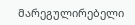მარეგულირებელი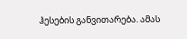ჰესების განვითარება. ამას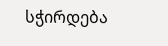სჭირდება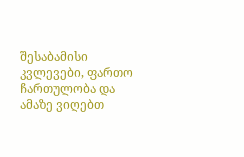შესაბამისი კვლევები, ფართო ჩართულობა და ამაზე ვიღებთ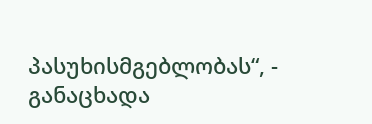პასუხისმგებლობას“, - განაცხადა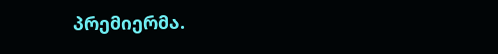პრემიერმა.